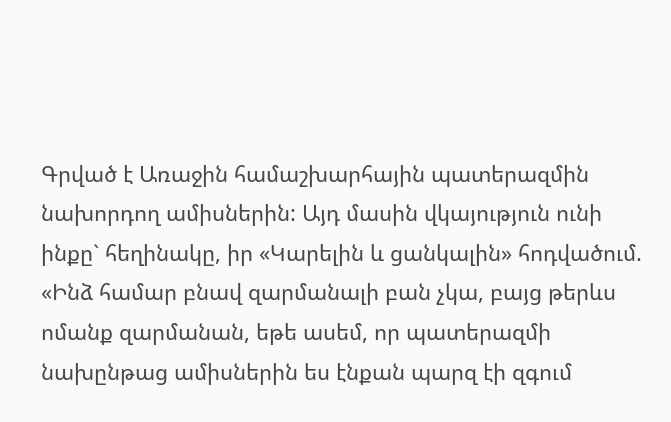Գրված է Առաջին համաշխարհային պատերազմին նախորդող ամիսներին: Այդ մասին վկայություն ունի ինքը` հեղինակը, իր «Կարելին և ցանկալին» հոդվածում. «Ինձ համար բնավ զարմանալի բան չկա, բայց թերևս ոմանք զարմանան, եթե ասեմ, որ պատերազմի նախընթաց ամիսներին ես էնքան պարզ էի զգում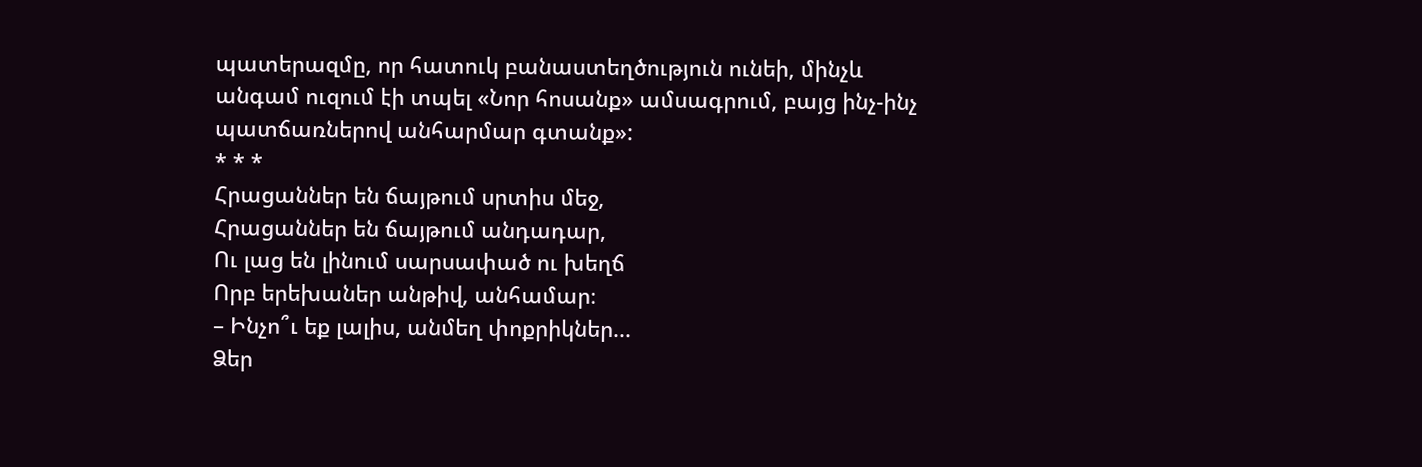պատերազմը, որ հատուկ բանաստեղծություն ունեի, մինչև անգամ ուզում էի տպել «Նոր հոսանք» ամսագրում, բայց ինչ-ինչ պատճառներով անհարմար գտանք»:
* * *
Հրացաններ են ճայթում սրտիս մեջ,
Հրացաններ են ճայթում անդադար,
Ու լաց են լինում սարսափած ու խեղճ
Որբ երեխաներ անթիվ, անհամար։
– Ինչո՞ւ եք լալիս, անմեղ փոքրիկներ...
Ձեր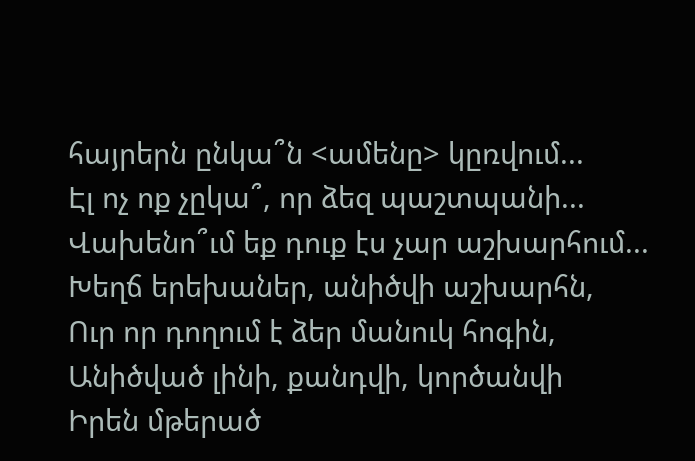հայրերն ընկա՞ն <ամենը> կըռվում...
Էլ ոչ ոք չըկա՞, որ ձեզ պաշտպանի...
Վախենո՞ւմ եք դուք էս չար աշխարհում...
Խեղճ երեխաներ, անիծվի աշխարհն,
Ուր որ դողում է ձեր մանուկ հոգին,
Անիծված լինի, քանդվի, կործանվի
Իրեն մթերած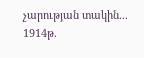չարության տակին...
1914թ.